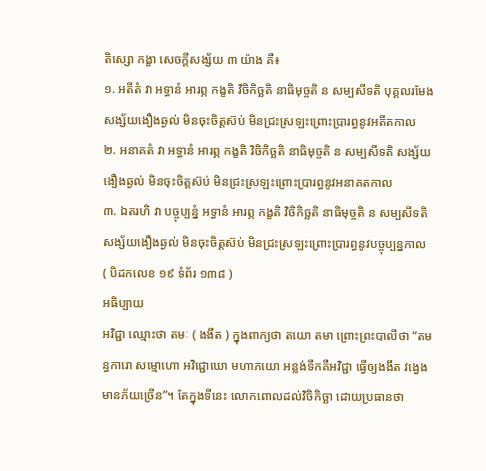តិស្សោ កង្ខា សេចក្តីសង្ស័យ ៣ យ៉ាង គឺ៖
១. អតីតំ វា អទ្ធានំ អារព្ភ កង្ខតិ វិចិកិច្ឆតិ នាធិមុច្ចតិ ន សម្បសីទតិ បុគ្គលរមែងសង្ស័យងឿងឆ្ងល់ មិនចុះចិត្តស៊ប់ មិនជ្រះស្រឡះព្រោះប្រារព្ធនូវអតីតកាល
២. អនាគតំ វា អទ្ធានំ អារព្ភ កង្ខតិ វិចិកិច្ឆតិ នាធិមុច្ចតិ ន សម្បសីទតិ សង្ស័យងឿងឆ្ងល់ មិនចុះចិត្តស៊ប់ មិនជ្រះស្រឡះព្រោះប្រារព្ធនូវអនាគតកាល
៣. ឯតរហិ វា បច្ចុប្បន្នំ អទ្ធានំ អារព្ភ កង្ខតិ វិចិកិច្ឆតិ នាធិមុច្ចតិ ន សម្បសីទតិ សង្ស័យងឿងឆ្ងល់ មិនចុះចិត្តស៊ប់ មិនជ្រះស្រឡះព្រោះប្រារព្ធនូវបច្ចុប្បន្នកាល
( បិដកលេខ ១៩ ទំព័រ ១៣៨ )
អធិប្បាយ
អវិជ្ជា ឈ្មោះថា តមៈ ( ងងឹត ) ក្នុងពាក្យថា តយោ តមា ព្រោះព្រះបាលីថា “តមន្ធការោ សម្មោហោ អវិជ្ជោឃោ មហាភយោ អន្លង់ទឹកគឺអវិជ្ជា ធ្វើឲ្យងងឹត វង្វេង មានភ័យច្រើន”។ តែក្នុងទីនេះ លោកពោលដល់វិចិកិច្ឆា ដោយប្រធានថា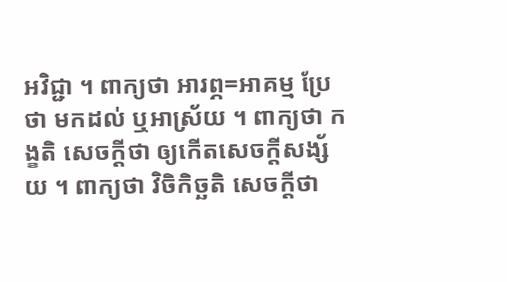អវិជ្ជា ។ ពាក្យថា អារព្ភ=អាគម្ម ប្រែថា មកដល់ ឬអាស្រ័យ ។ ពាក្យថា កង្ខតិ សេចក្តីថា ឲ្យកើតសេចក្តីសង្ស័យ ។ ពាក្យថា វិចិកិច្ឆតិ សេចក្តីថា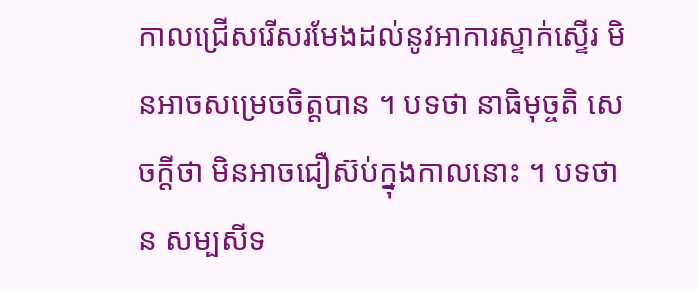កាលជ្រើសរើសរមែងដល់នូវអាការស្ទាក់ស្ទើរ មិនអាចសម្រេចចិត្តបាន ។ បទថា នាធិមុច្ចតិ សេចក្តីថា មិនអាចជឿស៊ប់ក្នុងកាលនោះ ។ បទថា ន សម្បសីទ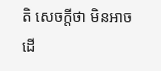តិ សេចក្តីថា មិនអាចដើ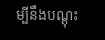ម្បីនឹងបណ្តុះ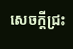សេចក្តីជ្រះ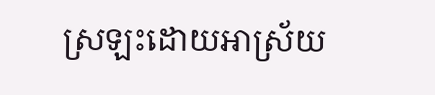ស្រឡះដោយអាស្រ័យ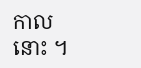កាលនោះ ។